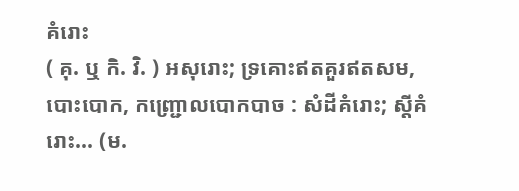គំរោះ
( គុ. ឬ កិ. វិ. ) អសុរោះ; ទ្រគោះឥតគួរឥតសម, បោះបោក, កញ្ជ្រោលបោកបាច : សំដីគំរោះ; ស្ដីគំរោះ... (ម.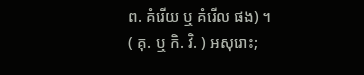ព. គំរើយ ឬ គំរើល ផង) ។
( គុ. ឬ កិ. វិ. ) អសុរោះ;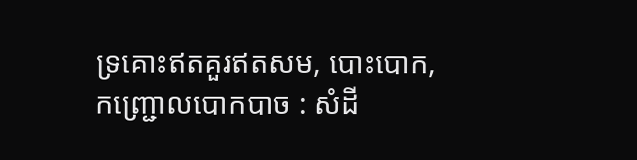ទ្រគោះឥតគួរឥតសម, បោះបោក, កញ្ជ្រោលបោកបាច : សំដី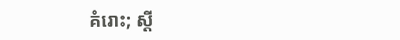គំរោះ; ស្ដី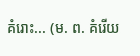គំរោះ... (ម. ព. គំរើយ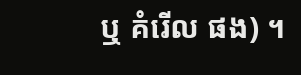ឬ គំរើល ផង) ។